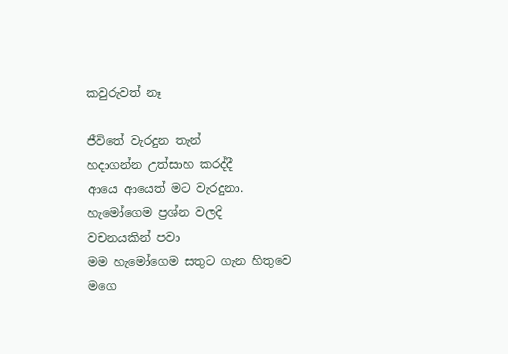කවුරුවත් නෑ

ජීවිතේ වැරදුන තැන්
හදාගන්න උත්සාහ කරද්දී
ආයෙ ආයෙත් මට වැරදුනා.
හැමෝගෙම ප්‍රශ්න වලදි
වචනයකින් පවා
මම හැමෝගෙම සතුට ගැන හිතුවෙ
මගෙ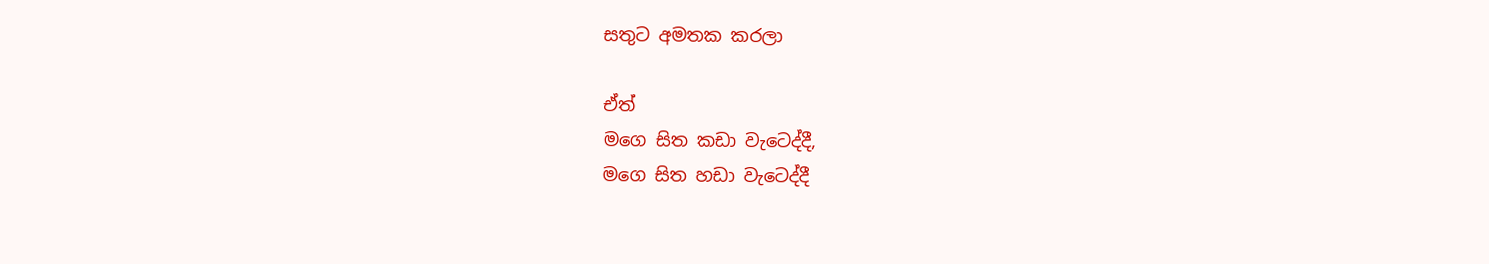සතුට අමතක කරලා

ඒත්
මගෙ සිත කඩා වැටෙද්දී,
මගෙ සිත හඩා වැටෙද්දී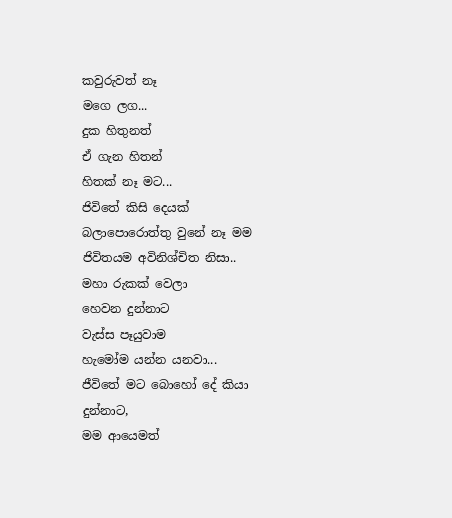කවුරුවත් නෑ
මගෙ ලග...
දුක හිතුනත්
ඒ ගැන හිතන්
හිතක් නෑ මට...
ජිවිතේ කිසි දෙයක්
බලාපොරොත්තු වුනේ නෑ මම
ජිවිතයම අවිනිශ්චිත නිසා..
මහා රුකක් වෙලා
හෙවන දුන්නාට
වැස්ස පෑයුවාම
හැමෝම යන්න යනවා...
ජීවිතේ මට බොහෝ දේ කියා දුන්නාට,
මම ආයෙමත්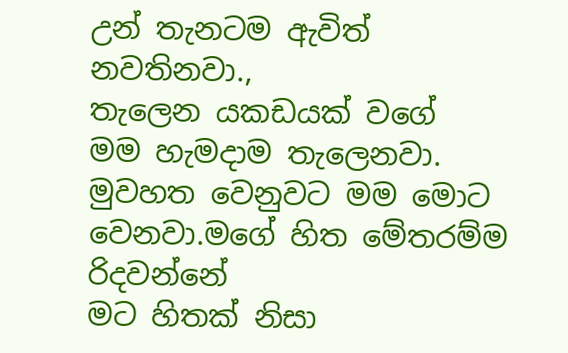උන් තැනටම ඇවිත් නවතිනවා.,
තැලෙන යකඩයක් වගේ
මම හැමදාම තැලෙනවා.
මුවහත වෙනුවට මම මොට වෙනවා.මගේ හිත මේතරම්ම රිදවන්නේ
මට හිතක් නිසා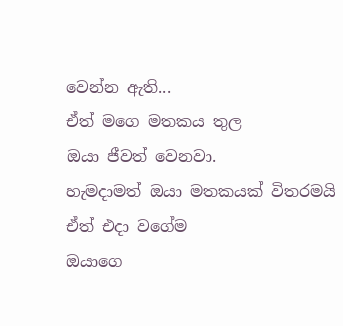වෙන්න ඇති...
ඒත් මගෙ මතකය තුල
ඔයා ජීවත් වෙනවා.
හැමදාමත් ඔයා මතකයක් විතරමයි
ඒත් එදා වගේම
ඔයාගෙ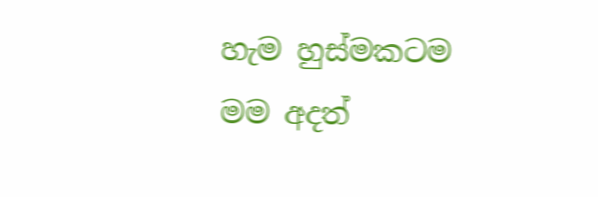හැම හුස්මකටම
මම අදත්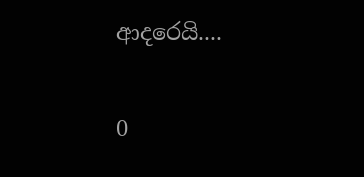ආදරෙයි....

0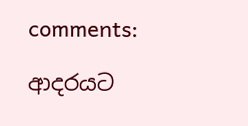comments:

ආදරයට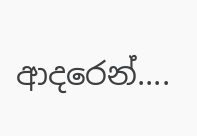ආදරෙන්....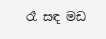රෑ සඳ මඩ